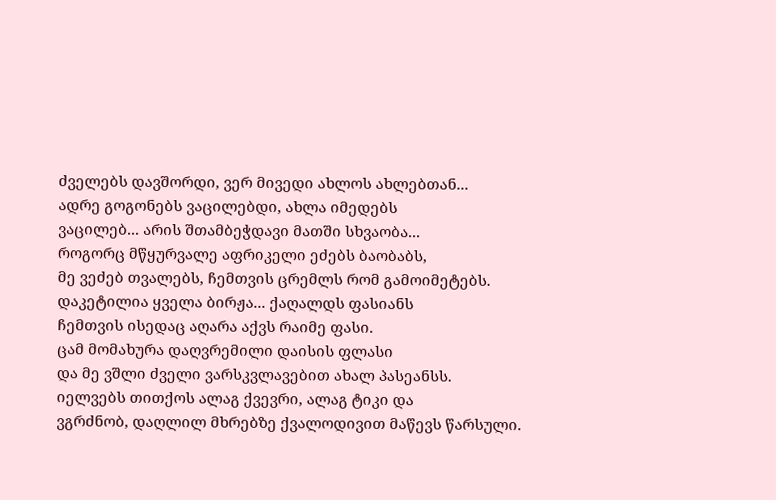ძველებს დავშორდი, ვერ მივედი ახლოს ახლებთან...
ადრე გოგონებს ვაცილებდი, ახლა იმედებს
ვაცილებ... არის შთამბეჭდავი მათში სხვაობა...
როგორც მწყურვალე აფრიკელი ეძებს ბაობაბს,
მე ვეძებ თვალებს, ჩემთვის ცრემლს რომ გამოიმეტებს.
დაკეტილია ყველა ბირჟა... ქაღალდს ფასიანს
ჩემთვის ისედაც აღარა აქვს რაიმე ფასი.
ცამ მომახურა დაღვრემილი დაისის ფლასი
და მე ვშლი ძველი ვარსკვლავებით ახალ პასეანსს.
იელვებს თითქოს ალაგ ქვევრი, ალაგ ტიკი და
ვგრძნობ, დაღლილ მხრებზე ქვალოდივით მაწევს წარსული.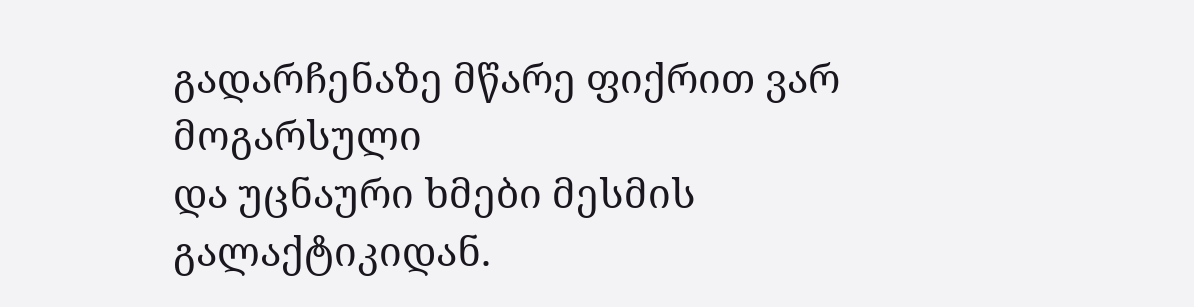გადარჩენაზე მწარე ფიქრით ვარ მოგარსული
და უცნაური ხმები მესმის გალაქტიკიდან.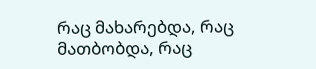რაც მახარებდა, რაც მათბობდა, რაც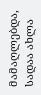მამაღლებდა,
სადაა ახლა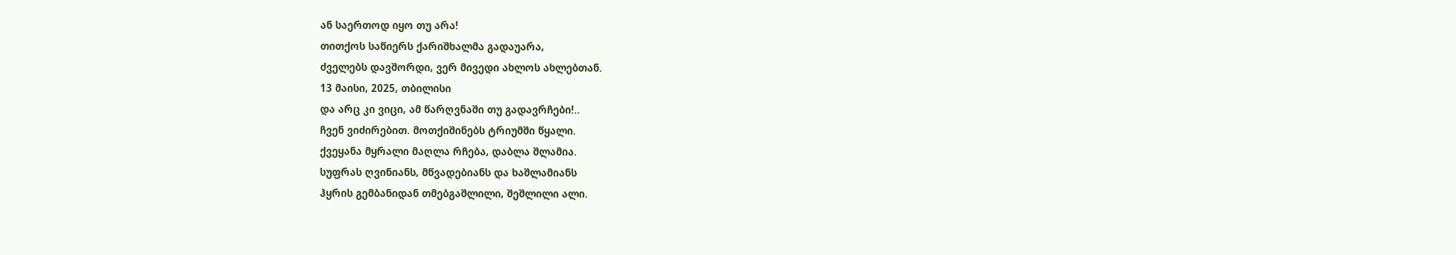ან საერთოდ იყო თუ არა!
თითქოს საწიერს ქარიშხალმა გადაუარა,
ძველებს დავშორდი, ვერ მივედი ახლოს ახლებთან.
13 მაისი, 2025, თბილისი
და არც კი ვიცი, ამ წარღვნაში თუ გადავრჩები!..
ჩვენ ვიძირებით. მოთქიშინებს ტრიუმში წყალი.
ქვეყანა მყრალი მაღლა რჩება, დაბლა შლამია.
სუფრას ღვინიანს, მწვადებიანს და ხაშლამიანს
ჰყრის გემბანიდან თმებგაშლილი, შეშლილი ალი.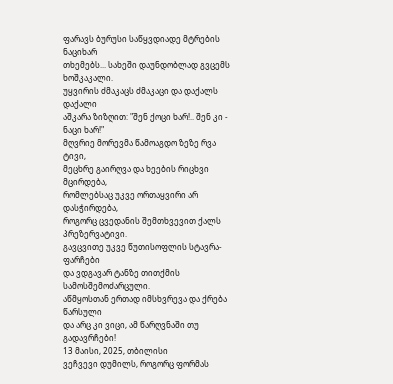ფარავს ბურუსი საწყვდიადე მტრების ნაციხარ
თხემებს... სახეში დაუნდობლად გვცემს ხოშკაკალი.
უყვირის ძმაკაცს ძმაკაცი და დაქალს დაქალი
აშკარა ზიზღით: "შენ ქოცი ხარ!.. შენ კი - ნაცი ხარ!"
მღვრიე მორევმა წამოაგდო ზეზე რვა ტივი,
მეცხრე გაირღვა და ხეების რიცხვი მცირდება,
რომლებსაც უკვე ორთაყვირი არ დასჭირდება,
როგორც ცვედანის შემთხვევით ქალს პრეზერვატივი.
გავცვითე უკვე წუთისოფლის სტავრა-ფარჩები
და ვდგავარ ტანზე თითქმის სამოსშემოძარცული.
აწმყოსთან ერთად იმსხვრევა და ქრება წარსული
და არც კი ვიცი, ამ წარღვნაში თუ გადავრჩები!
13 მაისი, 2025, თბილისი
ვეჩვევი დუმილს, როგორც ფორმას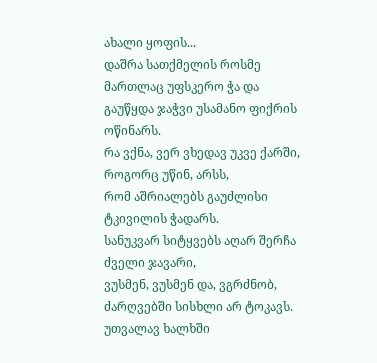ახალი ყოფის...
დაშრა სათქმელის როსმე მართლაც უფსკერო ჭა და
გაუწყდა ჯაჭვი უსამანო ფიქრის ოწინარს.
რა ვქნა, ვერ ვხედავ უკვე ქარში, როგორც უწინ, არსს,
რომ აშრიალებს გაუძლისი ტკივილის ჭადარს.
სანუკვარ სიტყვებს აღარ შერჩა ძველი ჯავარი,
ვუსმენ, ვუსმენ და, ვგრძნობ, ძარღვებში სისხლი არ ტოკავს.
უთვალავ ხალხში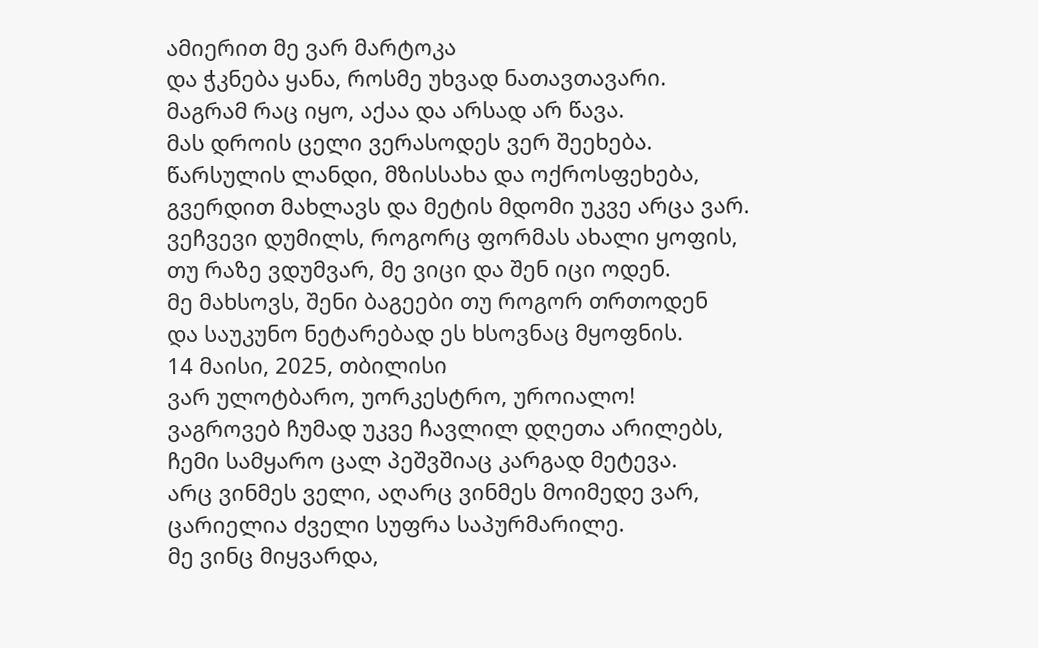ამიერით მე ვარ მარტოკა
და ჭკნება ყანა, როსმე უხვად ნათავთავარი.
მაგრამ რაც იყო, აქაა და არსად არ წავა.
მას დროის ცელი ვერასოდეს ვერ შეეხება.
წარსულის ლანდი, მზისსახა და ოქროსფეხება,
გვერდით მახლავს და მეტის მდომი უკვე არცა ვარ.
ვეჩვევი დუმილს, როგორც ფორმას ახალი ყოფის,
თუ რაზე ვდუმვარ, მე ვიცი და შენ იცი ოდენ.
მე მახსოვს, შენი ბაგეები თუ როგორ თრთოდენ
და საუკუნო ნეტარებად ეს ხსოვნაც მყოფნის.
14 მაისი, 2025, თბილისი
ვარ ულოტბარო, უორკესტრო, უროიალო!
ვაგროვებ ჩუმად უკვე ჩავლილ დღეთა არილებს,
ჩემი სამყარო ცალ პეშვშიაც კარგად მეტევა.
არც ვინმეს ველი, აღარც ვინმეს მოიმედე ვარ,
ცარიელია ძველი სუფრა საპურმარილე.
მე ვინც მიყვარდა,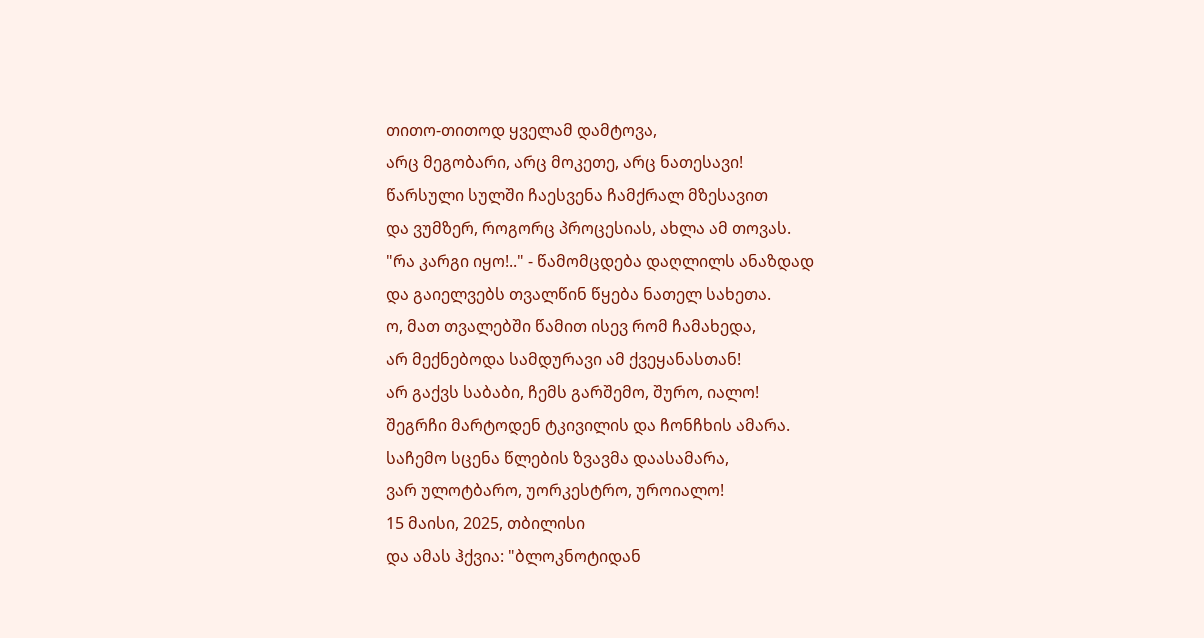თითო-თითოდ ყველამ დამტოვა,
არც მეგობარი, არც მოკეთე, არც ნათესავი!
წარსული სულში ჩაესვენა ჩამქრალ მზესავით
და ვუმზერ, როგორც პროცესიას, ახლა ამ თოვას.
"რა კარგი იყო!.." - წამომცდება დაღლილს ანაზდად
და გაიელვებს თვალწინ წყება ნათელ სახეთა.
ო, მათ თვალებში წამით ისევ რომ ჩამახედა,
არ მექნებოდა სამდურავი ამ ქვეყანასთან!
არ გაქვს საბაბი, ჩემს გარშემო, შურო, იალო!
შეგრჩი მარტოდენ ტკივილის და ჩონჩხის ამარა.
საჩემო სცენა წლების ზვავმა დაასამარა,
ვარ ულოტბარო, უორკესტრო, უროიალო!
15 მაისი, 2025, თბილისი
და ამას ჰქვია: "ბლოკნოტიდან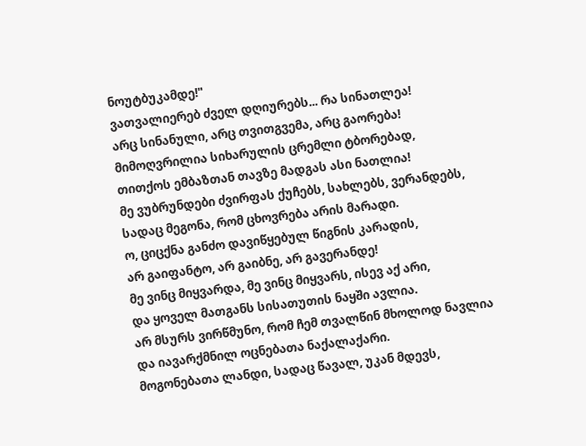ნოუტბუკამდე!"
ვათვალიერებ ძველ დღიურებს... რა სინათლეა!
არც სინანული, არც თვითგვემა, არც გაორება!
მიმოღვრილია სიხარულის ცრემლი ტბორებად,
თითქოს ემბაზთან თავზე მადგას ასი ნათლია!
მე ვუბრუნდები ძვირფას ქუჩებს, სახლებს, ვერანდებს,
სადაც მეგონა, რომ ცხოვრება არის მარადი.
ო, ციცქნა განძო დავიწყებულ წიგნის კარადის,
არ გაიფანტო, არ გაიბნე, არ გავერანდე!
მე ვინც მიყვარდა, მე ვინც მიყვარს, ისევ აქ არი,
და ყოველ მათგანს სისათუთის ნაყში ავლია.
არ მსურს ვირწმუნო, რომ ჩემ თვალწინ მხოლოდ ნავლია
და იავარქმნილ ოცნებათა ნაქალაქარი.
მოგონებათა ლანდი, სადაც წავალ, უკან მდევს,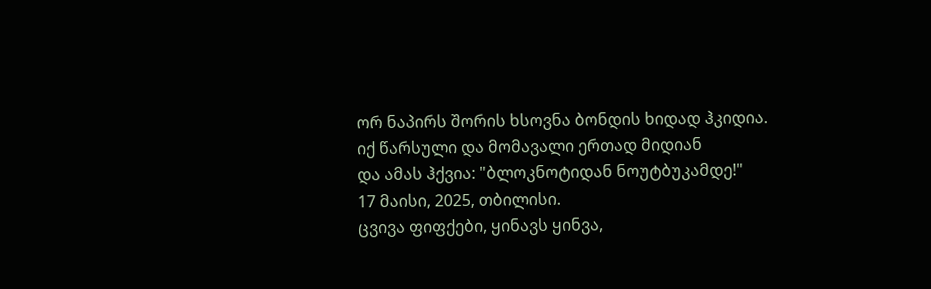ორ ნაპირს შორის ხსოვნა ბონდის ხიდად ჰკიდია.
იქ წარსული და მომავალი ერთად მიდიან
და ამას ჰქვია: "ბლოკნოტიდან ნოუტბუკამდე!"
17 მაისი, 2025, თბილისი.
ცვივა ფიფქები, ყინავს ყინვა,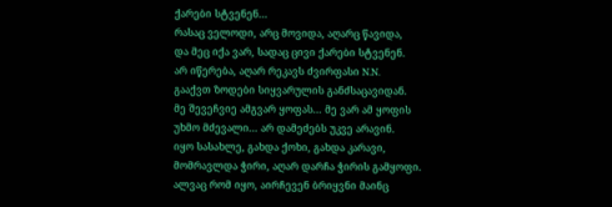ქარები სტვენენ...
რასაც ველოდი, არც მოვიდა, აღარც წავიდა,
და მეც იქა ვარ, სადაც ცივი ქარები სტვენენ.
არ იწერება, აღარ რეკავს ძვირფასი N.N.
გააქვთ ზოდები სიყვარულის განძსაცავიდან.
მე შევეჩვიე ამგვარ ყოფას... მე ვარ ამ ყოფის
უხმო მძევალი... არ დამეძებს უკვე არავინ.
იყო სასახლე, გახდა ქოხი, გახდა კარავი,
მომრავლდა ჭირი, აღარ დარჩა ჭირის გამყოფი.
ალვაც რომ იყო, აირჩევენ ბრიყვნი მაინც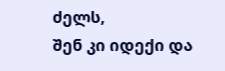ძელს,
შენ კი იდექი და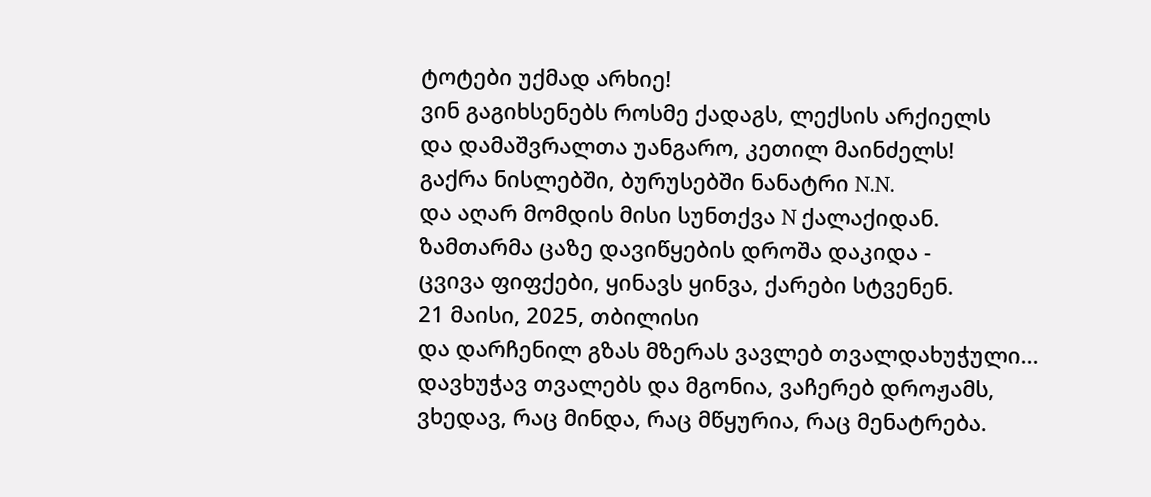ტოტები უქმად არხიე!
ვინ გაგიხსენებს როსმე ქადაგს, ლექსის არქიელს
და დამაშვრალთა უანგარო, კეთილ მაინძელს!
გაქრა ნისლებში, ბურუსებში ნანატრი N.N.
და აღარ მომდის მისი სუნთქვა N ქალაქიდან.
ზამთარმა ცაზე დავიწყების დროშა დაკიდა -
ცვივა ფიფქები, ყინავს ყინვა, ქარები სტვენენ.
21 მაისი, 2025, თბილისი
და დარჩენილ გზას მზერას ვავლებ თვალდახუჭული...
დავხუჭავ თვალებს და მგონია, ვაჩერებ დროჟამს,
ვხედავ, რაც მინდა, რაც მწყურია, რაც მენატრება.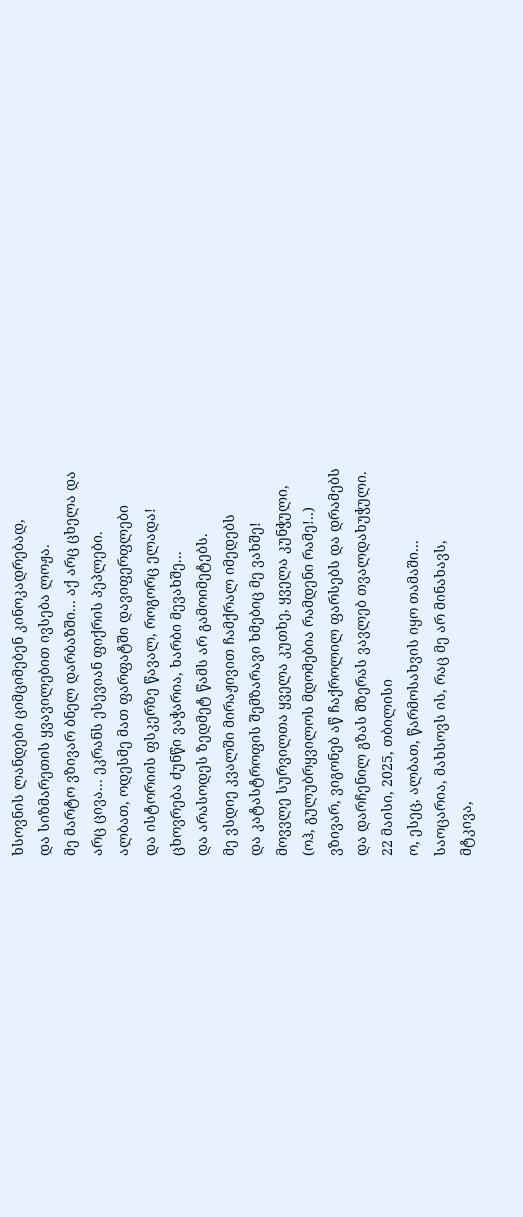ხსოვნის ლანდები ციმციმებენ კინოკადრებად,
და სიზმარეთის ყვავილებით ივსება ლოჟა.
მე მარტო ვზივარ ბნელ დარბაზში... აქ არც ცხელა და
არც ცივა... ეკრანს ესევიან ფიქრის პეპლები.
ალბათ, ოდესმე მათ ფარფატში დავიფერფლები
და ისტორიის ფსკერზე წავალ, როგორც ელადა!
ცხოვრება ძუნწი ვაჭარია, ხარბი მევახშე...
და არასოდეს ზედმეტ წამს არ გამოიმეტებს.
მე ვსდიე კვალში მირაჟივით ჩამქრალ იმედებს
და კატასტროფის შემზარავი ხმებიც მე ვახშე!
მოვვლე სურვილთა ყველა კუთხე, ყველა კუნჭული,
(ოჰ, გულუბრყვილოს მდომებია რამდენი რამე!..)
ვზივარ, ვიგონებ აწ ჩაქროლილ ფარსებს და დრამებს
და დარჩენილ გზას მზერას ვავლებ თვალდახუჭული.
22 მაისი, 2025, თბილისი
ო, ესეც, ალბათ, წარმოსახვის იყო თამაში...
საოცარია, მახსოვს ის, რაც მე არ მინახავს,
მტკივა,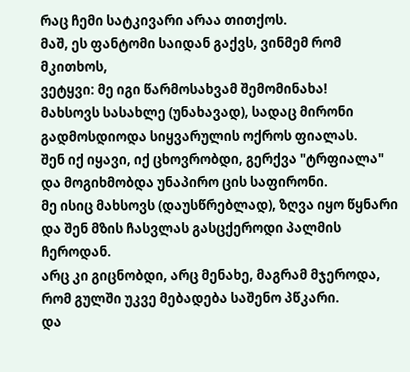რაც ჩემი სატკივარი არაა თითქოს.
მაშ, ეს ფანტომი საიდან გაქვს, ვინმემ რომ მკითხოს,
ვეტყვი: მე იგი წარმოსახვამ შემომინახა!
მახსოვს სასახლე (უნახავად), სადაც მირონი
გადმოსდიოდა სიყვარულის ოქროს ფიალას.
შენ იქ იყავი, იქ ცხოვრობდი, გერქვა "ტრფიალა"
და მოგიხმობდა უნაპირო ცის საფირონი.
მე ისიც მახსოვს (დაუსწრებლად), ზღვა იყო წყნარი
და შენ მზის ჩასვლას გასცქეროდი პალმის ჩეროდან.
არც კი გიცნობდი, არც მენახე, მაგრამ მჯეროდა,
რომ გულში უკვე მებადება საშენო პწკარი.
და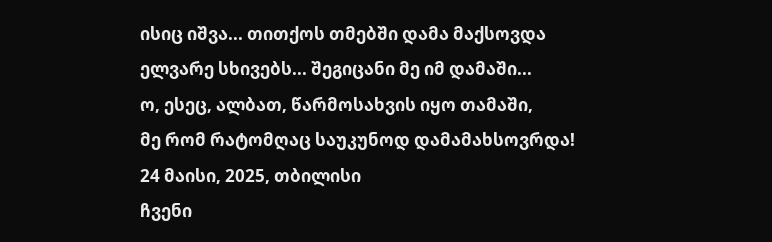ისიც იშვა... თითქოს თმებში დამა მაქსოვდა
ელვარე სხივებს... შეგიცანი მე იმ დამაში...
ო, ესეც, ალბათ, წარმოსახვის იყო თამაში,
მე რომ რატომღაც საუკუნოდ დამამახსოვრდა!
24 მაისი, 2025, თბილისი
ჩვენი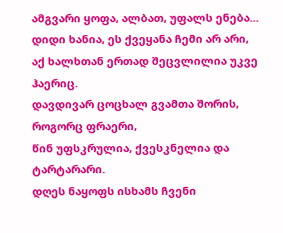ამგვარი ყოფა, ალბათ, უფალს ენება...
დიდი ხანია, ეს ქვეყანა ჩემი არ არი,
აქ ხალხთან ერთად შეცვლილია უკვე ჰაერიც.
დავდივარ ცოცხალ გვამთა შორის, როგორც ფრაერი,
წინ უფსკრულია, ქვესკნელია და ტარტარარი.
დღეს ნაყოფს ისხამს ჩვენი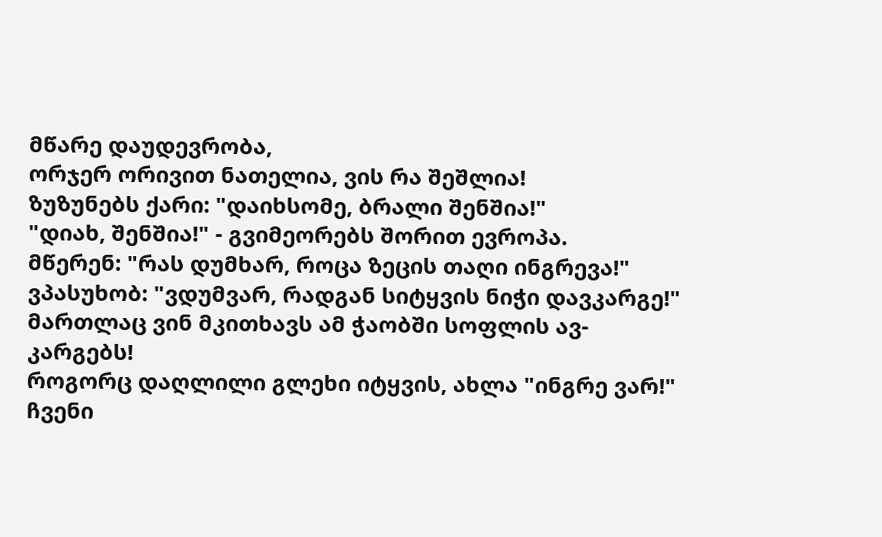მწარე დაუდევრობა,
ორჯერ ორივით ნათელია, ვის რა შეშლია!
ზუზუნებს ქარი: "დაიხსომე, ბრალი შენშია!"
"დიახ, შენშია!" - გვიმეორებს შორით ევროპა.
მწერენ: "რას დუმხარ, როცა ზეცის თაღი ინგრევა!"
ვპასუხობ: "ვდუმვარ, რადგან სიტყვის ნიჭი დავკარგე!"
მართლაც ვინ მკითხავს ამ ჭაობში სოფლის ავ-კარგებს!
როგორც დაღლილი გლეხი იტყვის, ახლა "ინგრე ვარ!"
ჩვენი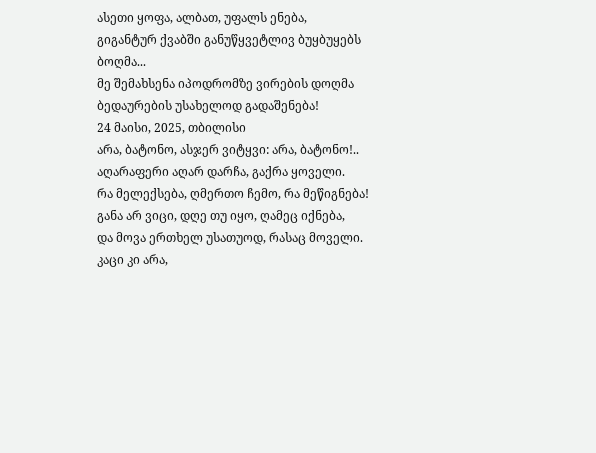ასეთი ყოფა, ალბათ, უფალს ენება,
გიგანტურ ქვაბში განუწყვეტლივ ბუყბუყებს ბოღმა...
მე შემახსენა იპოდრომზე ვირების დოღმა
ბედაურების უსახელოდ გადაშენება!
24 მაისი, 2025, თბილისი
არა, ბატონო, ასჯერ ვიტყვი: არა, ბატონო!..
აღარაფერი აღარ დარჩა, გაქრა ყოველი.
რა მელექსება, ღმერთო ჩემო, რა მეწიგნება!
განა არ ვიცი, დღე თუ იყო, ღამეც იქნება,
და მოვა ერთხელ უსათუოდ, რასაც მოველი.
კაცი კი არა,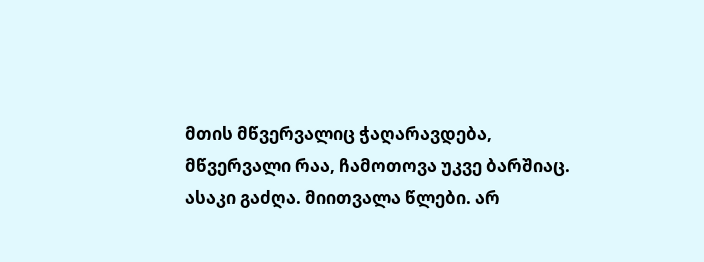მთის მწვერვალიც ჭაღარავდება,
მწვერვალი რაა, ჩამოთოვა უკვე ბარშიაც.
ასაკი გაძღა. მიითვალა წლები. არ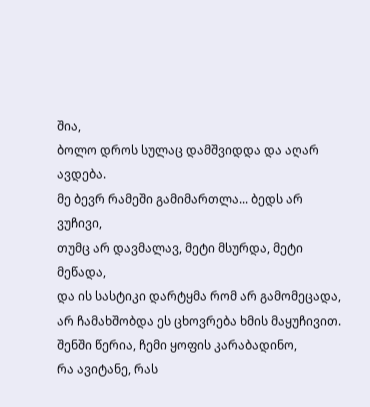შია,
ბოლო დროს სულაც დამშვიდდა და აღარ ავდება.
მე ბევრ რამეში გამიმართლა... ბედს არ ვუჩივი,
თუმც არ დავმალავ, მეტი მსურდა, მეტი მეწადა,
და ის სასტიკი დარტყმა რომ არ გამომეცადა,
არ ჩამახშობდა ეს ცხოვრება ხმის მაყუჩივით.
შენში წერია, ჩემი ყოფის კარაბადინო,
რა ავიტანე, რას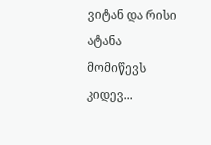ვიტან და რისი ატანა
მომიწევს კიდევ...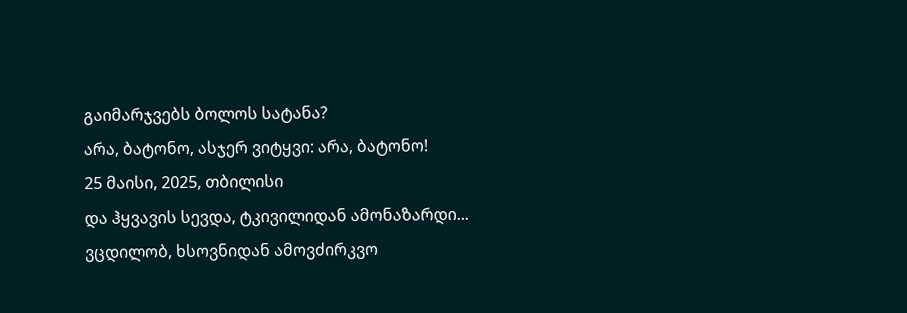გაიმარჯვებს ბოლოს სატანა?
არა, ბატონო, ასჯერ ვიტყვი: არა, ბატონო!
25 მაისი, 2025, თბილისი
და ჰყვავის სევდა, ტკივილიდან ამონაზარდი...
ვცდილობ, ხსოვნიდან ამოვძირკვო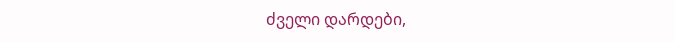ძველი დარდები,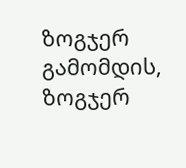ზოგჯერ გამომდის, ზოგჯერ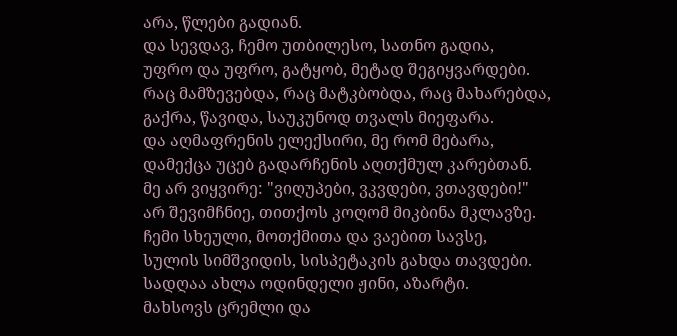არა, წლები გადიან.
და სევდავ, ჩემო უთბილესო, სათნო გადია,
უფრო და უფრო, გატყობ, მეტად შეგიყვარდები.
რაც მამზევებდა, რაც მატკბობდა, რაც მახარებდა,
გაქრა, წავიდა, საუკუნოდ თვალს მიეფარა.
და აღმაფრენის ელექსირი, მე რომ მებარა,
დამექცა უცებ გადარჩენის აღთქმულ კარებთან.
მე არ ვიყვირე: "ვიღუპები, ვკვდები, ვთავდები!"
არ შევიმჩნიე, თითქოს კოღომ მიკბინა მკლავზე.
ჩემი სხეული, მოთქმითა და ვაებით სავსე,
სულის სიმშვიდის, სისპეტაკის გახდა თავდები.
სადღაა ახლა ოდინდელი ჟინი, აზარტი.
მახსოვს ცრემლი და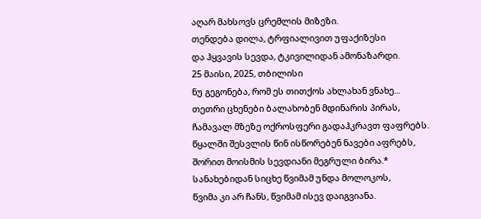აღარ მახსოვს ცრემლის მიზეზი.
თენდება დილა, ტრფიალივით უფაქიზესი
და ჰყვავის სევდა, ტკივილიდან ამონაზარდი.
25 მაისი, 2025, თბილისი
ნუ გეგონება, რომ ეს თითქოს ახლახან ვნახე...
თეთრი ცხენები ბალახობენ მდინარის პირას,
ჩამავალ მზეზე ოქროსფერი გადაჰკრავთ ფაფრებს.
წყალში შესვლის წინ ისწორებენ ნავები აფრებს,
შორით მოისმის სევდიანი მეგრული ბირა.*
სანახებიდან სიცხე წვიმამ უნდა მოლოკოს,
წვიმა კი არ ჩანს, წვიმამ ისევ დაიგვიანა.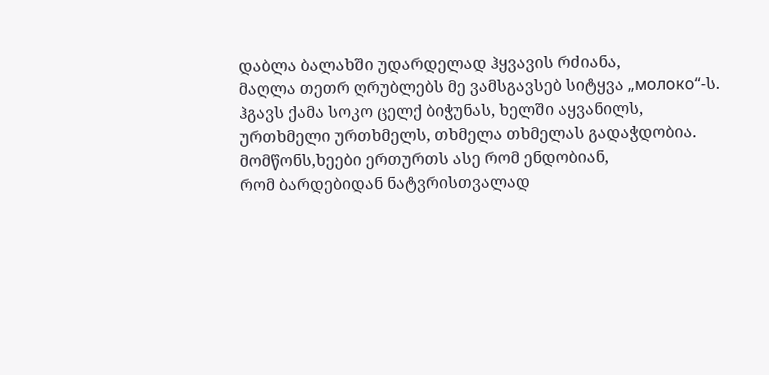დაბლა ბალახში უდარდელად ჰყვავის რძიანა,
მაღლა თეთრ ღრუბლებს მე ვამსგავსებ სიტყვა „молоко“-ს.
ჰგავს ქამა სოკო ცელქ ბიჭუნას, ხელში აყვანილს,
ურთხმელი ურთხმელს, თხმელა თხმელას გადაჭდობია.
მომწონს,ხეები ერთურთს ასე რომ ენდობიან,
რომ ბარდებიდან ნატვრისთვალად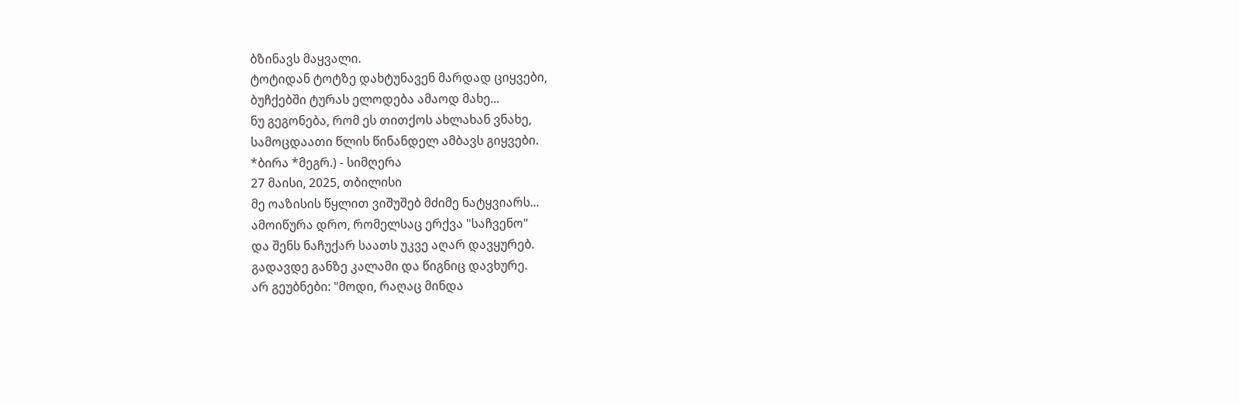ბზინავს მაყვალი.
ტოტიდან ტოტზე დახტუნავენ მარდად ციყვები,
ბუჩქებში ტურას ელოდება ამაოდ მახე...
ნუ გეგონება, რომ ეს თითქოს ახლახან ვნახე,
სამოცდაათი წლის წინანდელ ამბავს გიყვები.
*ბირა *მეგრ.) - სიმღერა
27 მაისი, 2025, თბილისი
მე ოაზისის წყლით ვიშუშებ მძიმე ნატყვიარს...
ამოიწურა დრო, რომელსაც ერქვა "საჩვენო"
და შენს ნაჩუქარ საათს უკვე აღარ დავყურებ.
გადავდე განზე კალამი და წიგნიც დავხურე.
არ გეუბნები: "მოდი, რაღაც მინდა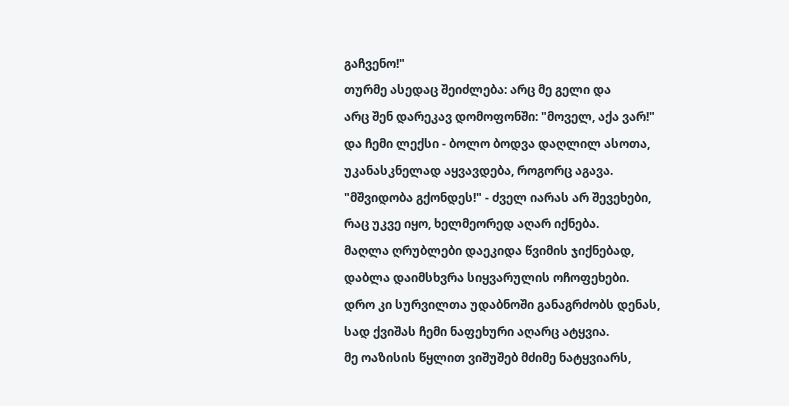გაჩვენო!"
თურმე ასედაც შეიძლება: არც მე გელი და
არც შენ დარეკავ დომოფონში: "მოველ, აქა ვარ!"
და ჩემი ლექსი - ბოლო ბოდვა დაღლილ ასოთა,
უკანასკნელად აყვავდება, როგორც აგავა.
"მშვიდობა გქონდეს!" - ძველ იარას არ შევეხები,
რაც უკვე იყო, ხელმეორედ აღარ იქნება.
მაღლა ღრუბლები დაეკიდა წვიმის ჯიქნებად,
დაბლა დაიმსხვრა სიყვარულის ოჩოფეხები.
დრო კი სურვილთა უდაბნოში განაგრძობს დენას,
სად ქვიშას ჩემი ნაფეხური აღარც ატყვია.
მე ოაზისის წყლით ვიშუშებ მძიმე ნატყვიარს,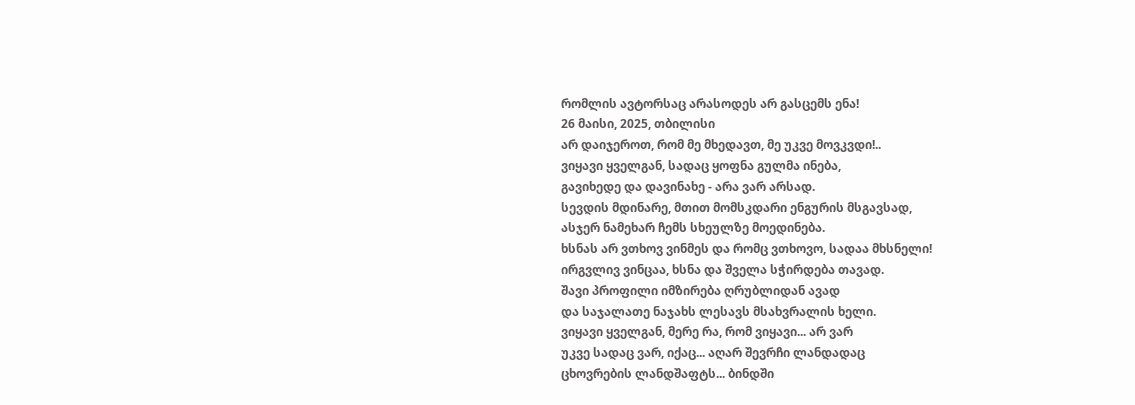რომლის ავტორსაც არასოდეს არ გასცემს ენა!
26 მაისი, 2025, თბილისი
არ დაიჯეროთ, რომ მე მხედავთ, მე უკვე მოვკვდი!..
ვიყავი ყველგან, სადაც ყოფნა გულმა ინება,
გავიხედე და დავინახე - არა ვარ არსად.
სევდის მდინარე, მთით მომსკდარი ენგურის მსგავსად,
ასჯერ ნამეხარ ჩემს სხეულზე მოედინება.
ხსნას არ ვთხოვ ვინმეს და რომც ვთხოვო, სადაა მხსნელი!
ირგვლივ ვინცაა, ხსნა და შველა სჭირდება თავად.
შავი პროფილი იმზირება ღრუბლიდან ავად
და საჯალათე ნაჯახს ლესავს მსახვრალის ხელი.
ვიყავი ყველგან, მერე რა, რომ ვიყავი... არ ვარ
უკვე სადაც ვარ, იქაც... აღარ შევრჩი ლანდადაც
ცხოვრების ლანდშაფტს... ბინდში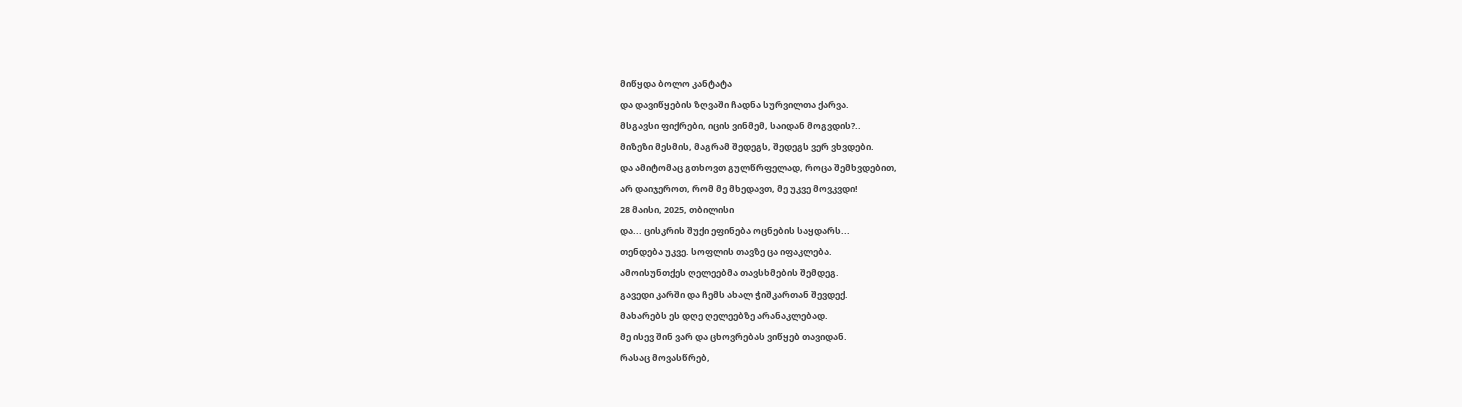მიწყდა ბოლო კანტატა
და დავიწყების ზღვაში ჩადნა სურვილთა ქარვა.
მსგავსი ფიქრები, იცის ვინმემ, საიდან მოგვდის?..
მიზეზი მესმის, მაგრამ შედეგს, შედეგს ვერ ვხვდები.
და ამიტომაც გთხოვთ გულწრფელად, როცა შემხვდებით,
არ დაიჯეროთ, რომ მე მხედავთ, მე უკვე მოვკვდი!
28 მაისი, 2025, თბილისი
და... ცისკრის შუქი ეფინება ოცნების საყდარს...
თენდება უკვე. სოფლის თავზე ცა იფაკლება.
ამოისუნთქეს ღელეებმა თავსხმების შემდეგ.
გავედი კარში და ჩემს ახალ ჭიშკართან შევდექ.
მახარებს ეს დღე ღელეებზე არანაკლებად.
მე ისევ შინ ვარ და ცხოვრებას ვიწყებ თავიდან.
რასაც მოვასწრებ,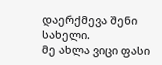დაერქმევა შენი სახელი.
მე ახლა ვიცი ფასი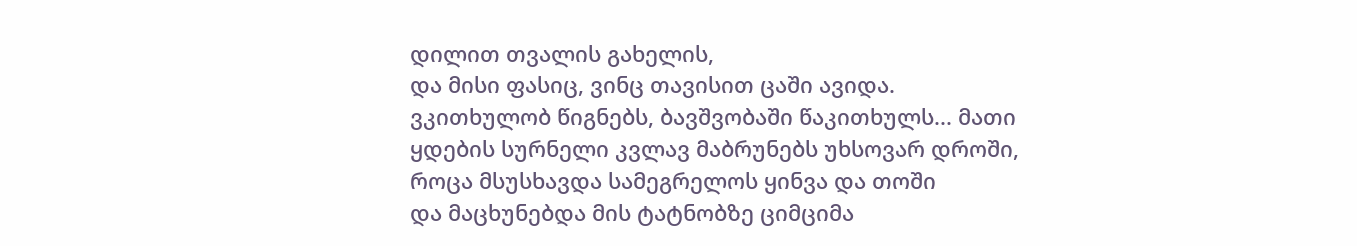დილით თვალის გახელის,
და მისი ფასიც, ვინც თავისით ცაში ავიდა.
ვკითხულობ წიგნებს, ბავშვობაში წაკითხულს... მათი
ყდების სურნელი კვლავ მაბრუნებს უხსოვარ დროში,
როცა მსუსხავდა სამეგრელოს ყინვა და თოში
და მაცხუნებდა მის ტატნობზე ციმციმა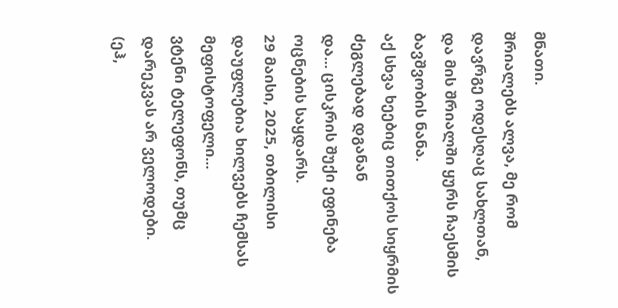მნათი.
შრიალებს ალვა, მე რომ დავრგე ოდესღაც სახლთან,
და მის შრიალში ყურს ჩაესმის ბავშვობის ნანა.
აქ სხვა ხეებიც თითქოს სიყრმის ძეგლებად დგანან
და... ცისკრის შუქი ეფინება ოცნების საყდარს.
29 მაისი, 2025, თბილისი
დაუფლებია ხილვებს ჩემსას მეფისტოფელი...
ვტენი ტელეფონს, თუმც დარეკვას არ ველოდები.
(ეჰ,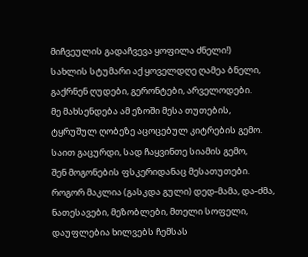მიჩვეულის გადაჩვევა ყოფილა ძნელი!)
სახლის სტუმარი აქ ყოველდღე ღამეა ბნელი,
გაქრნენ ღუდები, გერონტები, არველოდები.
მე მახსენდება ამ ეზოში მესა თუთების,
ტყრუშულ ღობეზე აცოცებულ კიტრების გემო.
საით გაცურდი, სად ჩაყვინთე სიამის გემო,
შენ მოგონების ფსკერიდანაც მესათუთები.
როგორ მაკლია (გასკდა გული) დედ-მამა, და-ძმა,
ნათესავები, მეზობლები, მთელი სოფელი,
დაუფლებია ხილვებს ჩემსას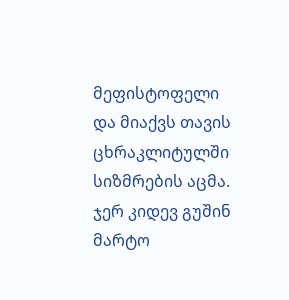მეფისტოფელი
და მიაქვს თავის ცხრაკლიტულში სიზმრების აცმა.
ჯერ კიდევ გუშინ მარტო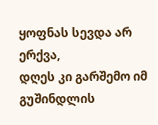ყოფნას სევდა არ ერქვა,
დღეს კი გარშემო იმ გუშინდლის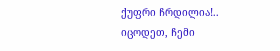ქუფრი ჩრდილია!..
იცოდეთ, ჩემი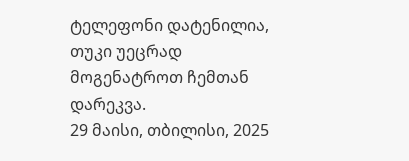ტელეფონი დატენილია,
თუკი უეცრად მოგენატროთ ჩემთან დარეკვა.
29 მაისი, თბილისი, 2025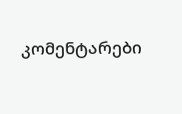კომენტარები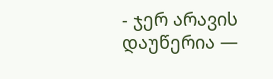- ჯერ არავის დაუწერია —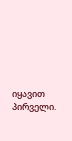იყავით პირველი.